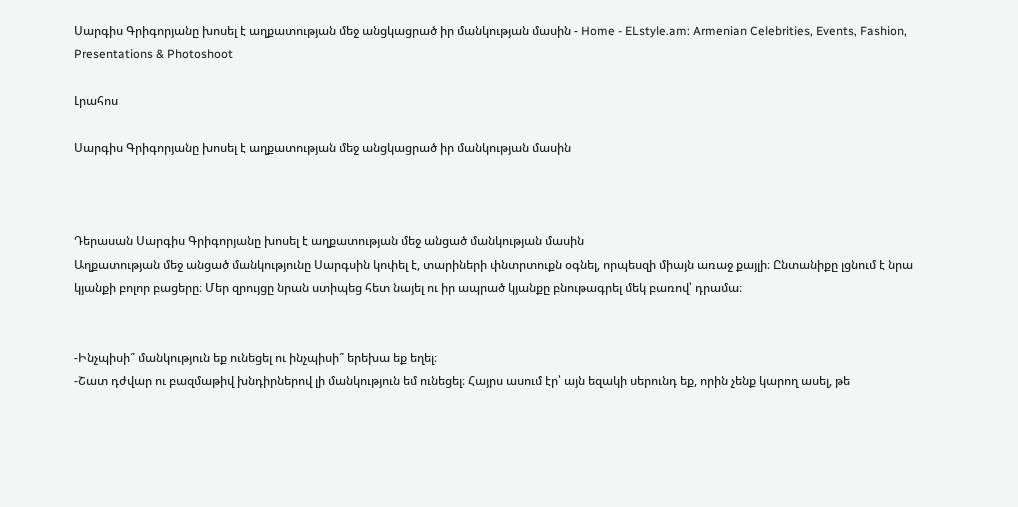Սարգիս Գրիգորյանը խոսել է աղքատության մեջ անցկացրած իր մանկության մասին - Home - ELstyle.am: Armenian Celebrities, Events, Fashion, Presentations & Photoshoot

Լրահոս

Սարգիս Գրիգորյանը խոսել է աղքատության մեջ անցկացրած իր մանկության մասին



Դերասան Սարգիս Գրիգորյանը խոսել է աղքատության մեջ անցած մանկության մասին
Աղքատության մեջ անցած մանկությունը Սարգսին կոփել է, տարիների փնտրտուքն օգնել, որպեսզի միայն առաջ քայլի։ Ընտանիքը լցնում է նրա կյանքի բոլոր բացերը։ Մեր զրույցը նրան ստիպեց հետ նայել ու իր ապրած կյանքը բնութագրել մեկ բառով՝ դրամա։


-Ինչպիսի՞ մանկություն եք ունեցել ու ինչպիսի՞ երեխա եք եղել։
-Շատ դժվար ու բազմաթիվ խնդիրներով լի մանկություն եմ ունեցել։ Հայրս ասում էր՝ այն եզակի սերունդ եք, որին չենք կարող ասել, թե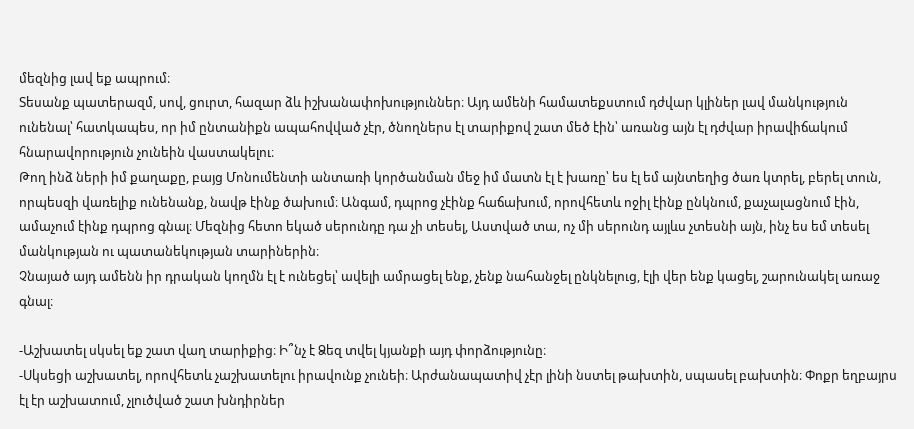մեզնից լավ եք ապրում։
Տեսանք պատերազմ, սով, ցուրտ, հազար ձև իշխանափոխություններ։ Այդ ամենի համատեքստում դժվար կլիներ լավ մանկություն ունենալ՝ հատկապես, որ իմ ընտանիքն ապահովված չէր, ծնողներս էլ տարիքով շատ մեծ էին՝ առանց այն էլ դժվար իրավիճակում հնարավորություն չունեին վաստակելու։
Թող ինձ ների իմ քաղաքը, բայց Մոնումենտի անտառի կործանման մեջ իմ մատն էլ է խառը՝ ես էլ եմ այնտեղից ծառ կտրել, բերել տուն, որպեսզի վառելիք ունենանք, նավթ էինք ծախում։ Անգամ, դպրոց չէինք հաճախում, որովհետև ոջիլ էինք ընկնում, քաչալացնում էին, ամաչում էինք դպրոց գնալ։ Մեզնից հետո եկած սերունդը դա չի տեսել, Աստված տա, ոչ մի սերունդ այլևս չտեսնի այն, ինչ ես եմ տեսել մանկության ու պատանեկության տարիներին։
Չնայած այդ ամենն իր դրական կողմն էլ է ունեցել՝ ավելի ամրացել ենք, չենք նահանջել ընկնելուց, էլի վեր ենք կացել, շարունակել առաջ գնալ։

-Աշխատել սկսել եք շատ վաղ տարիքից։ Ի՞նչ է Ձեզ տվել կյանքի այդ փորձությունը։
-Սկսեցի աշխատել, որովհետև չաշխատելու իրավունք չունեի։ Արժանապատիվ չէր լինի նստել թախտին, սպասել բախտին։ Փոքր եղբայրս էլ էր աշխատում, չլուծված շատ խնդիրներ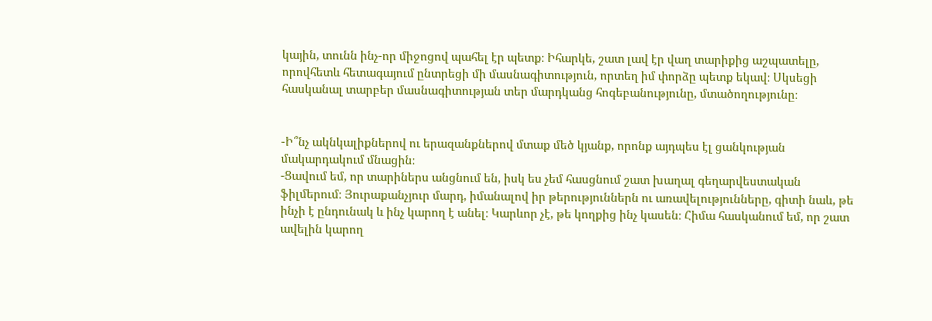կային, տունն ինչ-որ միջոցով պահել էր պետք։ Իհարկե, շատ լավ էր վաղ տարիքից աշպատելը, որովհետև հետագայում ընտրեցի մի մասնագիտություն, որտեղ իմ փորձը պետք եկավ։ Սկսեցի հասկանալ տարբեր մասնագիտության տեր մարդկանց հոգեբանությունը, մտածողությունը։


-Ի՞նչ ակնկալիքներով ու երազանքներով մտաք մեծ կյանք, որոնք այդպես էլ ցանկության մակարդակում մնացին։
-Ցավում եմ, որ տարիներս անցնում են, իսկ ես չեմ հասցնում շատ խաղալ գեղարվեստական ֆիլմերում։ Յուրաքանչյուր մարդ, իմանալով իր թերություններն ու առավելությունները, գիտի նաև, թե ինչի է ընդունակ և ինչ կարող է անել։ Կարևոր չէ, թե կողքից ինչ կասեն։ Հիմա հասկանում եմ, որ շատ ավելին կարող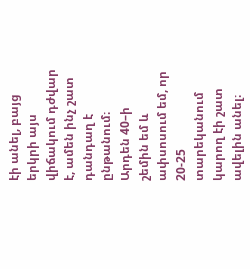էի անել, բայց երկրի այս վիճակում դժվար է, ամեն ինչ շատ դանդաղ է ընթանում։
Արդեն 40–ի շեմին եմ և ափսոսում եմ, որ 20-25 տարեկանում կարող էի շատ ավելին անել։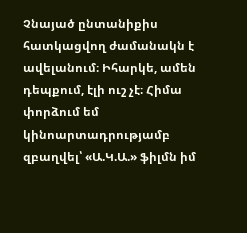Չնայած ընտանիքիս հատկացվող ժամանակն է ավելանում։ Իհարկե, ամեն դեպքում, էլի ուշ չէ։ Հիմա փորձում եմ կինոարտադրությամբ զբաղվել՝ «Ա.Կ.Ա.» ֆիլմն իմ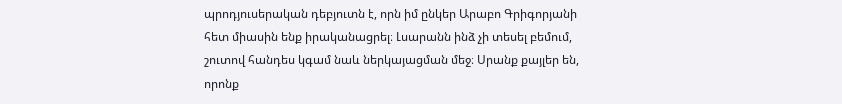պրոդյուսերական դեբյուտն է, որն իմ ընկեր Արաբո Գրիգորյանի հետ միասին ենք իրականացրել։ Լսարանն ինձ չի տեսել բեմում, շուտով հանդես կգամ նաև ներկայացման մեջ։ Սրանք քայլեր են, որոնք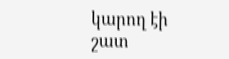կարող էի շատ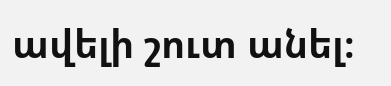ավելի շուտ անել։